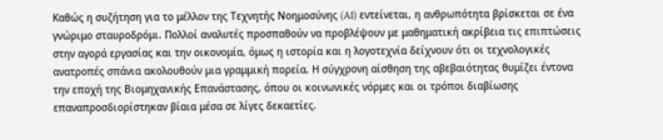Καθώς η συζήτηση για το μέλλον της Τεχνητής Νοημοσύνης (AI) εντείνεται, η ανθρωπότητα βρίσκεται σε ένα γνώριμο σταυροδρόμι. Πολλοί αναλυτές προσπαθούν να προβλέψουν με μαθηματική ακρίβεια τις επιπτώσεις στην αγορά εργασίας και την οικονομία, όμως η ιστορία και η λογοτεχνία δείχνουν ότι οι τεχνολογικές ανατροπές σπάνια ακολουθούν μια γραμμική πορεία. Η σύγχρονη αίσθηση της αβεβαιότητας θυμίζει έντονα την εποχή της Βιομηχανικής Επανάστασης, όπου οι κοινωνικές νόρμες και οι τρόποι διαβίωσης επαναπροσδιορίστηκαν βίαια μέσα σε λίγες δεκαετίες.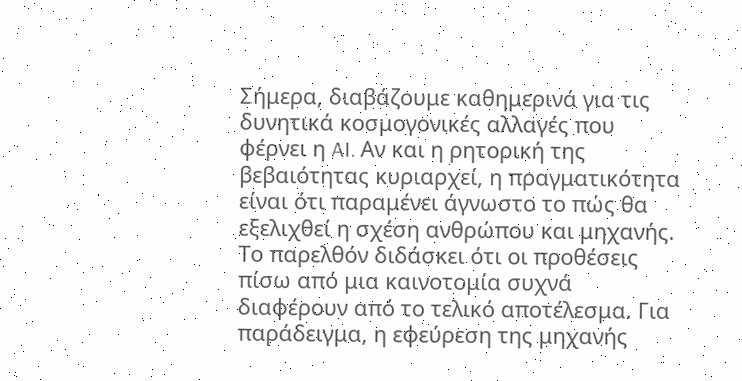Σήμερα, διαβάζουμε καθημερινά για τις δυνητικά κοσμογονικές αλλαγές που φέρνει η AI. Αν και η ρητορική της βεβαιότητας κυριαρχεί, η πραγματικότητα είναι ότι παραμένει άγνωστο το πώς θα εξελιχθεί η σχέση ανθρώπου και μηχανής. Το παρελθόν διδάσκει ότι οι προθέσεις πίσω από μια καινοτομία συχνά διαφέρουν από το τελικό αποτέλεσμα. Για παράδειγμα, η εφεύρεση της μηχανής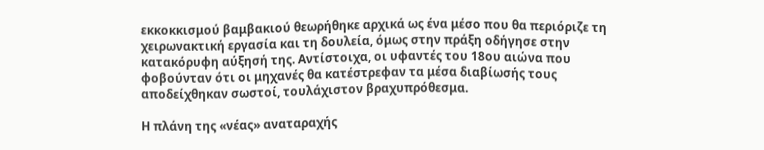εκκοκκισμού βαμβακιού θεωρήθηκε αρχικά ως ένα μέσο που θα περιόριζε τη χειρωνακτική εργασία και τη δουλεία, όμως στην πράξη οδήγησε στην κατακόρυφη αύξησή της. Αντίστοιχα, οι υφαντές του 18ου αιώνα που φοβούνταν ότι οι μηχανές θα κατέστρεφαν τα μέσα διαβίωσής τους αποδείχθηκαν σωστοί, τουλάχιστον βραχυπρόθεσμα.

Η πλάνη της «νέας» αναταραχής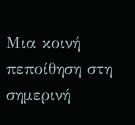Μια κοινή πεποίθηση στη σημερινή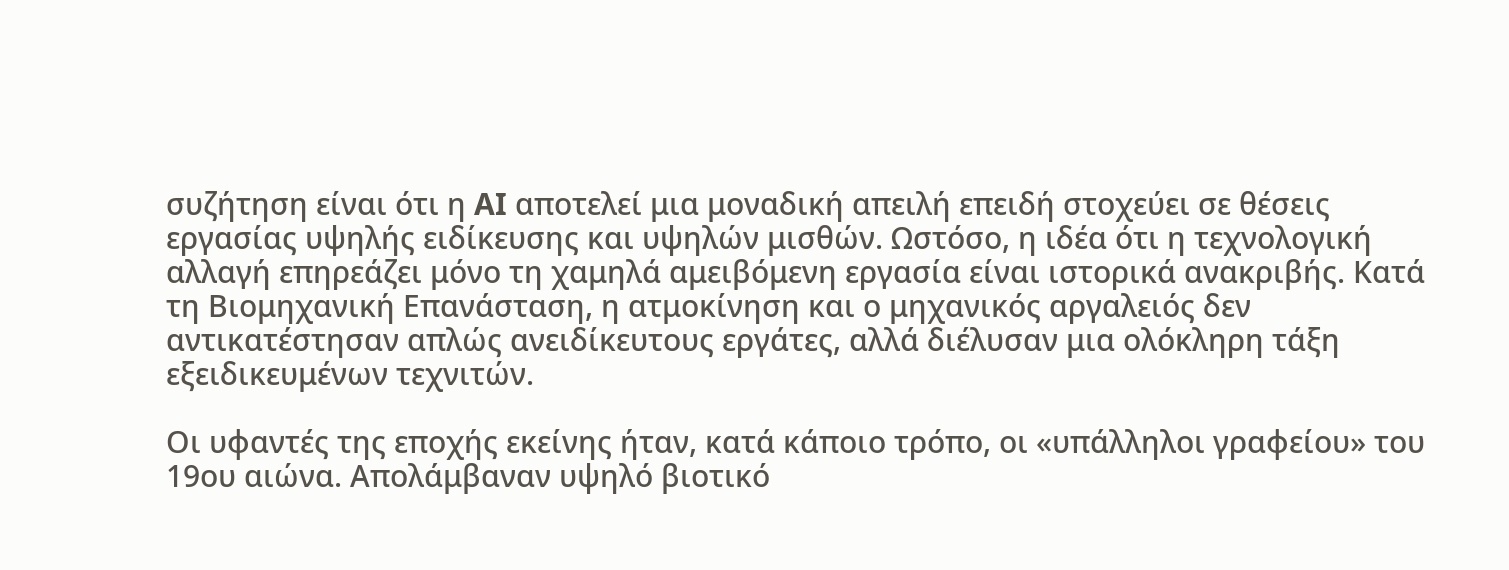συζήτηση είναι ότι η AI αποτελεί μια μοναδική απειλή επειδή στοχεύει σε θέσεις εργασίας υψηλής ειδίκευσης και υψηλών μισθών. Ωστόσο, η ιδέα ότι η τεχνολογική αλλαγή επηρεάζει μόνο τη χαμηλά αμειβόμενη εργασία είναι ιστορικά ανακριβής. Κατά τη Βιομηχανική Επανάσταση, η ατμοκίνηση και ο μηχανικός αργαλειός δεν αντικατέστησαν απλώς ανειδίκευτους εργάτες, αλλά διέλυσαν μια ολόκληρη τάξη εξειδικευμένων τεχνιτών.

Οι υφαντές της εποχής εκείνης ήταν, κατά κάποιο τρόπο, οι «υπάλληλοι γραφείου» του 19ου αιώνα. Απολάμβαναν υψηλό βιοτικό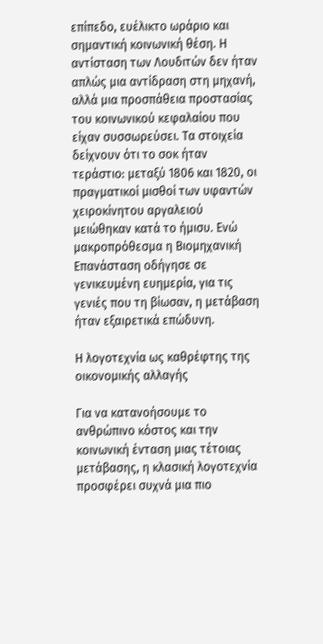επίπεδο, ευέλικτο ωράριο και σημαντική κοινωνική θέση. Η αντίσταση των Λουδιτών δεν ήταν απλώς μια αντίδραση στη μηχανή, αλλά μια προσπάθεια προστασίας του κοινωνικού κεφαλαίου που είχαν συσσωρεύσει. Τα στοιχεία δείχνουν ότι το σοκ ήταν τεράστιο: μεταξύ 1806 και 1820, οι πραγματικοί μισθοί των υφαντών χειροκίνητου αργαλειού μειώθηκαν κατά το ήμισυ. Ενώ μακροπρόθεσμα η Βιομηχανική Επανάσταση οδήγησε σε γενικευμένη ευημερία, για τις γενιές που τη βίωσαν, η μετάβαση ήταν εξαιρετικά επώδυνη.

Η λογοτεχνία ως καθρέφτης της οικονομικής αλλαγής

Για να κατανοήσουμε το ανθρώπινο κόστος και την κοινωνική ένταση μιας τέτοιας μετάβασης, η κλασική λογοτεχνία προσφέρει συχνά μια πιο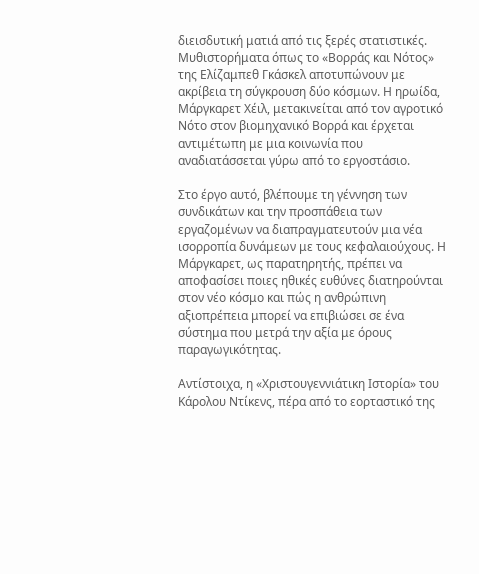διεισδυτική ματιά από τις ξερές στατιστικές. Μυθιστορήματα όπως το «Βορράς και Νότος» της Ελίζαμπεθ Γκάσκελ αποτυπώνουν με ακρίβεια τη σύγκρουση δύο κόσμων. Η ηρωίδα, Μάργκαρετ Χέιλ, μετακινείται από τον αγροτικό Νότο στον βιομηχανικό Βορρά και έρχεται αντιμέτωπη με μια κοινωνία που αναδιατάσσεται γύρω από το εργοστάσιο.

Στο έργο αυτό, βλέπουμε τη γέννηση των συνδικάτων και την προσπάθεια των εργαζομένων να διαπραγματευτούν μια νέα ισορροπία δυνάμεων με τους κεφαλαιούχους. Η Μάργκαρετ, ως παρατηρητής, πρέπει να αποφασίσει ποιες ηθικές ευθύνες διατηρούνται στον νέο κόσμο και πώς η ανθρώπινη αξιοπρέπεια μπορεί να επιβιώσει σε ένα σύστημα που μετρά την αξία με όρους παραγωγικότητας.

Αντίστοιχα, η «Χριστουγεννιάτικη Ιστορία» του Κάρολου Ντίκενς, πέρα από το εορταστικό της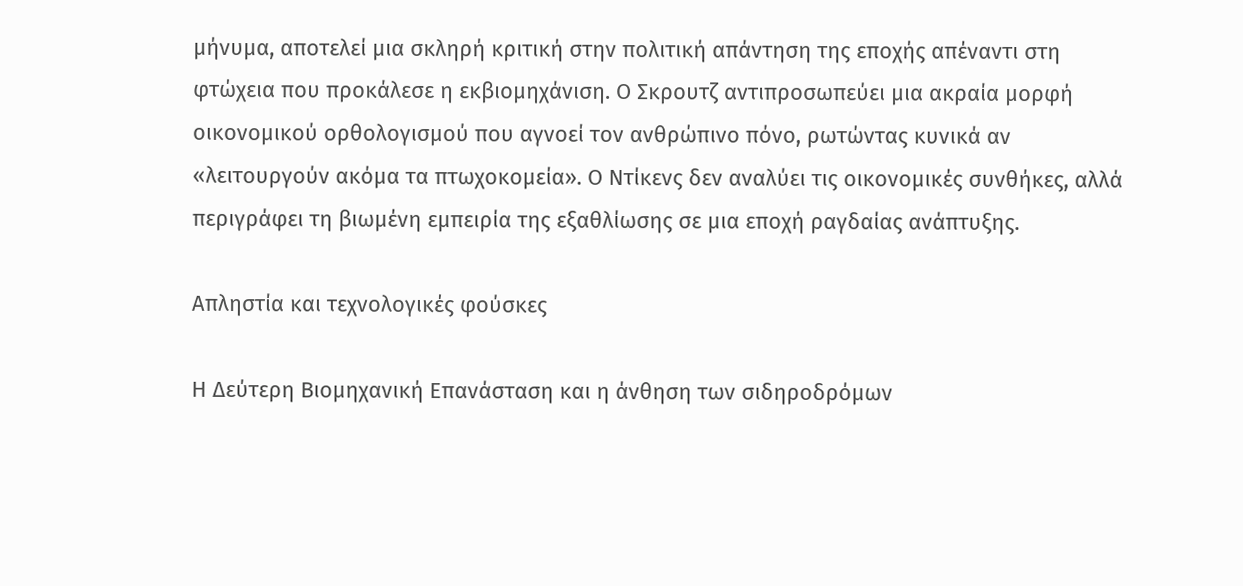μήνυμα, αποτελεί μια σκληρή κριτική στην πολιτική απάντηση της εποχής απέναντι στη φτώχεια που προκάλεσε η εκβιομηχάνιση. Ο Σκρουτζ αντιπροσωπεύει μια ακραία μορφή οικονομικού ορθολογισμού που αγνοεί τον ανθρώπινο πόνο, ρωτώντας κυνικά αν «λειτουργούν ακόμα τα πτωχοκομεία». Ο Ντίκενς δεν αναλύει τις οικονομικές συνθήκες, αλλά περιγράφει τη βιωμένη εμπειρία της εξαθλίωσης σε μια εποχή ραγδαίας ανάπτυξης.

Απληστία και τεχνολογικές φούσκες

Η Δεύτερη Βιομηχανική Επανάσταση και η άνθηση των σιδηροδρόμων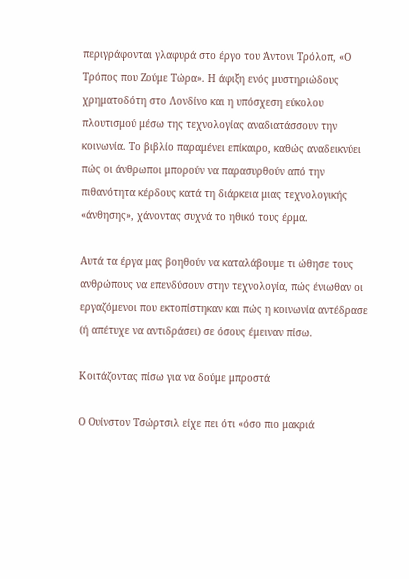περιγράφονται γλαφυρά στο έργο του Άντονι Τρόλοπ, «Ο Τρόπος που Ζούμε Τώρα». Η άφιξη ενός μυστηριώδους χρηματοδότη στο Λονδίνο και η υπόσχεση εύκολου πλουτισμού μέσω της τεχνολογίας αναδιατάσσουν την κοινωνία. Το βιβλίο παραμένει επίκαιρο, καθώς αναδεικνύει πώς οι άνθρωποι μπορούν να παρασυρθούν από την πιθανότητα κέρδους κατά τη διάρκεια μιας τεχνολογικής «άνθησης», χάνοντας συχνά το ηθικό τους έρμα.

Αυτά τα έργα μας βοηθούν να καταλάβουμε τι ώθησε τους ανθρώπους να επενδύσουν στην τεχνολογία, πώς ένιωθαν οι εργαζόμενοι που εκτοπίστηκαν και πώς η κοινωνία αντέδρασε (ή απέτυχε να αντιδράσει) σε όσους έμειναν πίσω.

Κοιτάζοντας πίσω για να δούμε μπροστά

Ο Ουίνστον Τσώρτσιλ είχε πει ότι «όσο πιο μακριά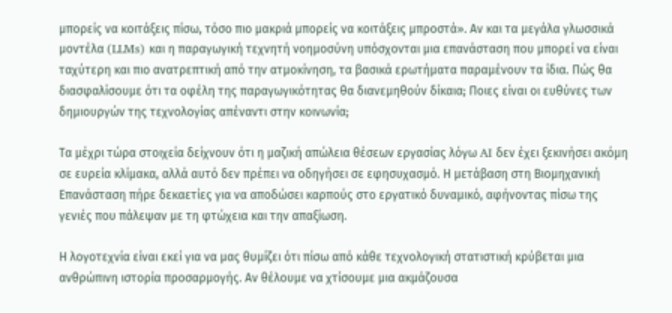μπορείς να κοιτάξεις πίσω, τόσο πιο μακριά μπορείς να κοιτάξεις μπροστά». Αν και τα μεγάλα γλωσσικά μοντέλα (LLMs) και η παραγωγική τεχνητή νοημοσύνη υπόσχονται μια επανάσταση που μπορεί να είναι ταχύτερη και πιο ανατρεπτική από την ατμοκίνηση, τα βασικά ερωτήματα παραμένουν τα ίδια. Πώς θα διασφαλίσουμε ότι τα οφέλη της παραγωγικότητας θα διανεμηθούν δίκαια; Ποιες είναι οι ευθύνες των δημιουργών της τεχνολογίας απέναντι στην κοινωνία;

Τα μέχρι τώρα στοιχεία δείχνουν ότι η μαζική απώλεια θέσεων εργασίας λόγω AI δεν έχει ξεκινήσει ακόμη σε ευρεία κλίμακα, αλλά αυτό δεν πρέπει να οδηγήσει σε εφησυχασμό. Η μετάβαση στη Βιομηχανική Επανάσταση πήρε δεκαετίες για να αποδώσει καρπούς στο εργατικό δυναμικό, αφήνοντας πίσω της γενιές που πάλεψαν με τη φτώχεια και την απαξίωση.

Η λογοτεχνία είναι εκεί για να μας θυμίζει ότι πίσω από κάθε τεχνολογική στατιστική κρύβεται μια ανθρώπινη ιστορία προσαρμογής. Αν θέλουμε να χτίσουμε μια ακμάζουσα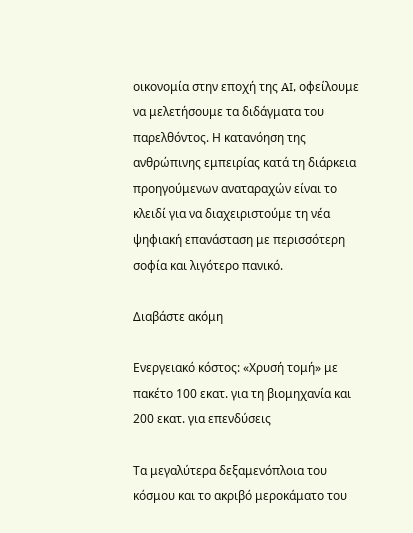οικονομία στην εποχή της AI, οφείλουμε να μελετήσουμε τα διδάγματα του παρελθόντος. Η κατανόηση της ανθρώπινης εμπειρίας κατά τη διάρκεια προηγούμενων αναταραχών είναι το κλειδί για να διαχειριστούμε τη νέα ψηφιακή επανάσταση με περισσότερη σοφία και λιγότερο πανικό.

Διαβάστε ακόμη

Ενεργειακό κόστος: «Χρυσή τομή» με πακέτο 100 εκατ. για τη βιομηχανία και 200 εκατ. για επενδύσεις

Τα μεγαλύτερα δεξαμενόπλοια του κόσμου και το ακριβό μεροκάματο του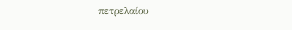πετρελαίου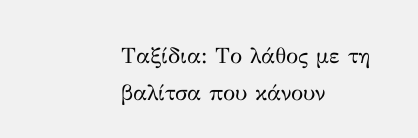Ταξίδια: Το λάθος με τη βαλίτσα που κάνουν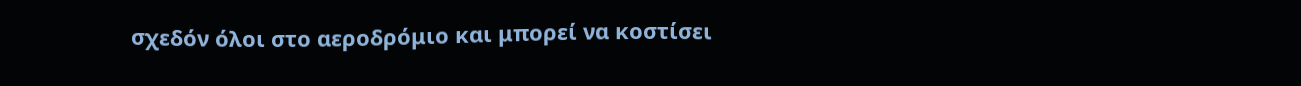σχεδόν όλοι στο αεροδρόμιο και μπορεί να κοστίσει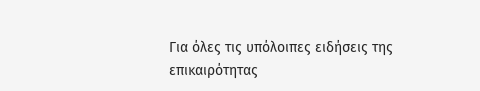Για όλες τις υπόλοιπες ειδήσεις της επικαιρότητας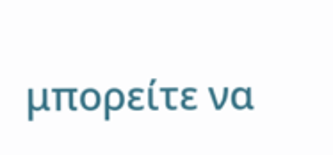μπορείτε να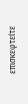επισκεφτείτε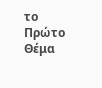το Πρώτο Θέμα